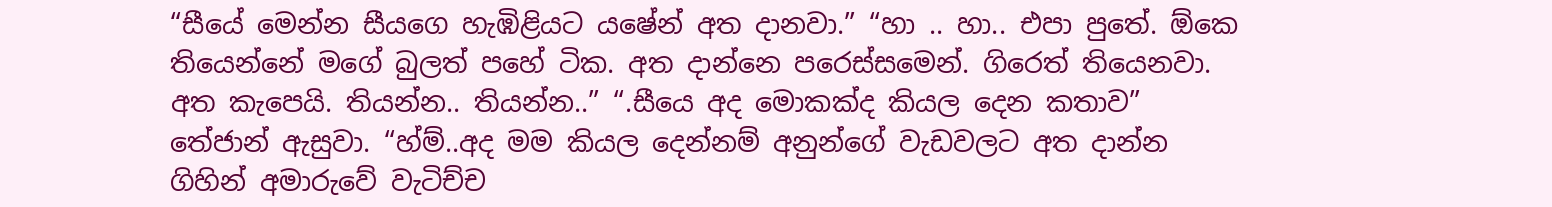“සීයේ මෙන්න සීයගෙ හැඹිළියට යෂේන් අත දානවා.” “හා .. හා.. එපා පුතේ. ඕකෙ තියෙන්නේ මගේ බුලත් පහේ ටික. අත දාන්නෙ පරෙස්සමෙන්. ගිරෙත් තියෙනවා. අත කැපෙයි. තියන්න.. තියන්න..” “.සීයෙ අද මොකක්ද කියල දෙන කතාව” තේජාන් ඇසුවා. “හ්ම්..අද මම කියල දෙන්නම් අනුන්ගේ වැඩවලට අත දාන්න ගිහින් අමාරුවේ වැටිච්ච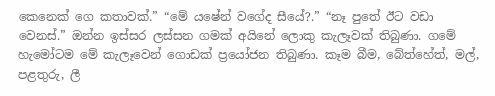කෙනෙක් ගෙ කතාවක්.” “මේ යෂේන් වගේද සීයේ?.” “නෑ පුතේ ඊට වඩා වෙනස්.” ඔන්න ඉස්සර ලස්සන ගමක් අයිනේ ලොකු කැලෑවක් තිබුණා. ගමේ හැමෝටම මේ කැලෑවෙන් ගොඩක් ප්‍රයෝජන තිබුණා. කෑම බීම, බේත්හේත්, මල්, පළතුරු, ලී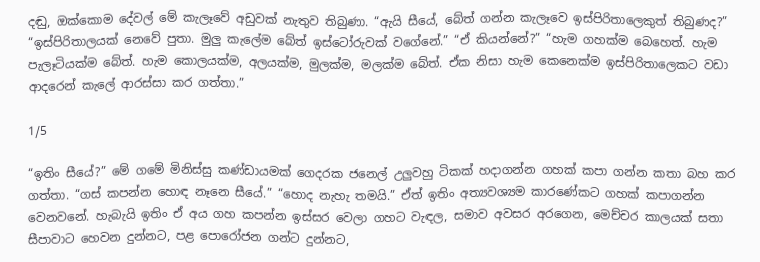දඬු, ඔක්කොම දේවල් මේ කැලෑවේ අඩුවක් නැතුව තිබුණා. “ඇයි සීයේ, බේත් ගන්න කැලෑවෙ ඉස්පිරිතාලෙකුත් තිබුණද?” “ඉස්පිරිතාලයක් නෙවේ පුතා. මුලු කැලේම බේත් ඉස්ටෝරුවක් වගේනේ.” “ඒ කියන්නේ?” “හැම ගහක්ම බෙහෙත්. හැම පැලෑටියක්ම බේත්. හැම කොලයක්ම, අලයක්ම, මුලක්ම, මලක්ම බේත්. ඒක නිසා හැම කෙනෙක්ම ඉස්පිරිතාලෙකට වඩා ආදරෙන් කැලේ ආරස්සා කර ගත්තා.”

1/5

“ඉතිං සීයේ?” මේ ගමේ මිනිස්සු කණ්ඩායමක් ගෙදරක ජනෙල් උලුවහු ටිකක් හදාගන්න ගහක් කපා ගන්න කතා බහ කර ගත්තා. “ගස් කපන්න හොඳ නෑනෙ සීයේ.” “හොද නැහැ තමයි.” ඒත් ඉතිං අත්‍යවශ්‍යම කාරණේකට ගහක් කපාගන්න වෙනවනේ. හැබැයි ඉතිං ඒ අය ගහ කපන්න ඉස්සර වෙලා ගහට වැඳල, සමාව අවසර අරගෙන, මෙච්චර කාලයක් සතා සීපාවාට හෙවන දුන්නට, පළ පොරෝජන ගන්ට දුන්නට,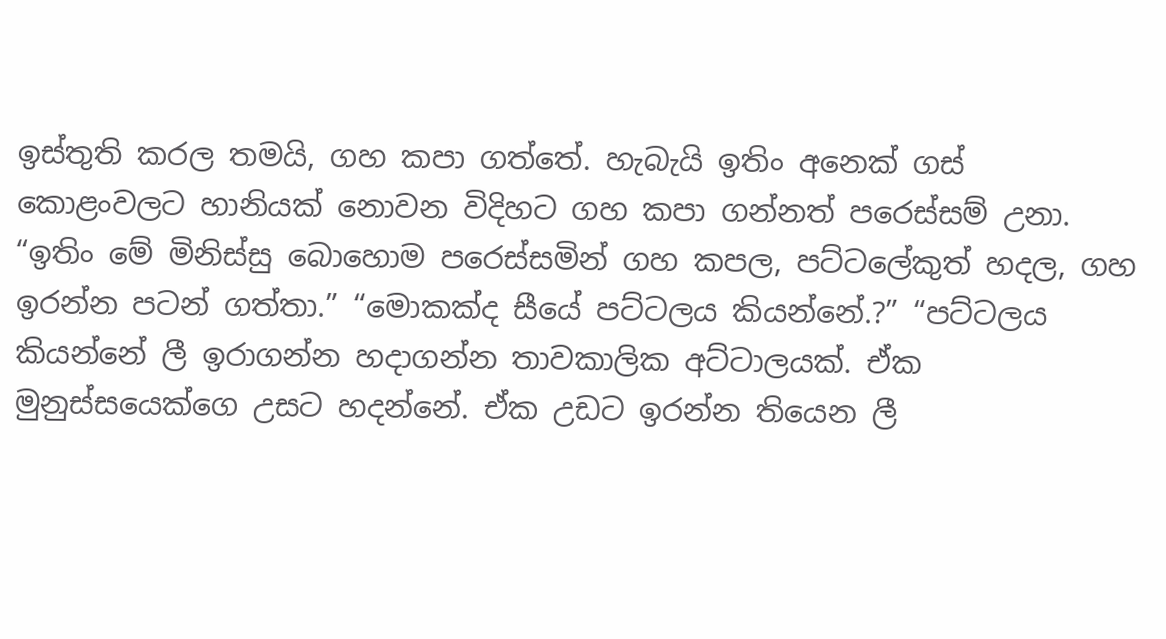ඉස්තුති කරල තමයි, ගහ කපා ගත්තේ. හැබැයි ඉතිං අනෙක් ගස් කොළංවලට හානියක් නොවන විදිහට ගහ කපා ගන්නත් පරෙස්සම් උනා. “ඉතිං මේ මිනිස්සු බොහොම පරෙස්සමින් ගහ කපල, පට්ටලේකුත් හදල, ගහ ඉරන්න පටන් ගත්තා.” “මොකක්ද සීයේ පට්ටලය කියන්නේ.?” “පට්ටලය කියන්නේ ලී ඉරාගන්න හදාගන්න තාවකාලික අට්ටාලයක්. ඒක මුනුස්සයෙක්ගෙ උසට හදන්නේ. ඒක උඩට ඉරන්න තියෙන ලී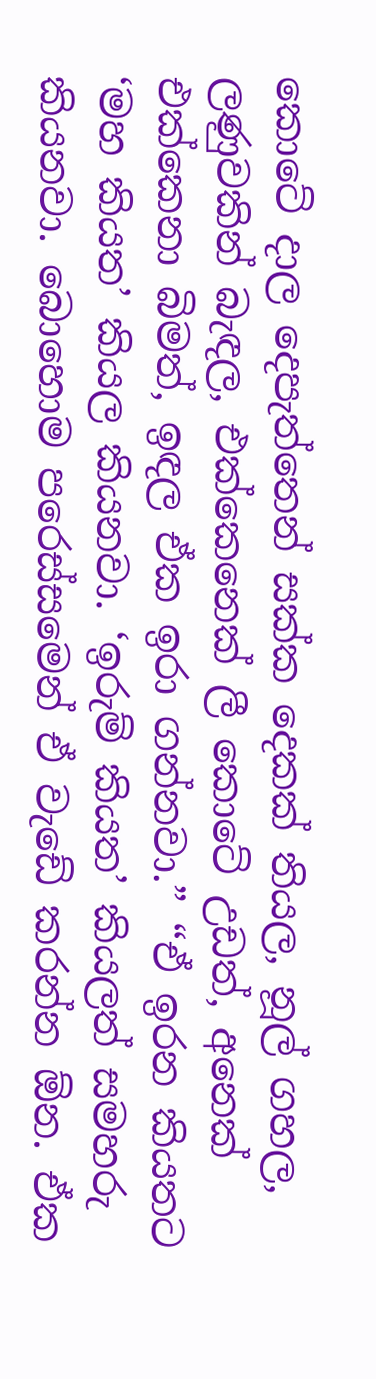කොටේ දාල දෙපැත්තෙන් සක්ක දෙකක් තියල, නූල් ගහල, ලණුවකින් බැඳල, එක්කෙනෙක් ලී කොටේ උඩත්, අනෙක් එක්කෙනා බිමත්, ඉඳල ඒක ඉරා ගන්නවා.” “ඒ ඉරන කියතට ‘මහ කියත’ කියල කියනවා. ‘ඉරුම් කියත’ කියලත් සමහරු කියනවා. බොහොම පරෙස්සමෙන් ඒ වැඩේ කරන්න ඕන. ඒක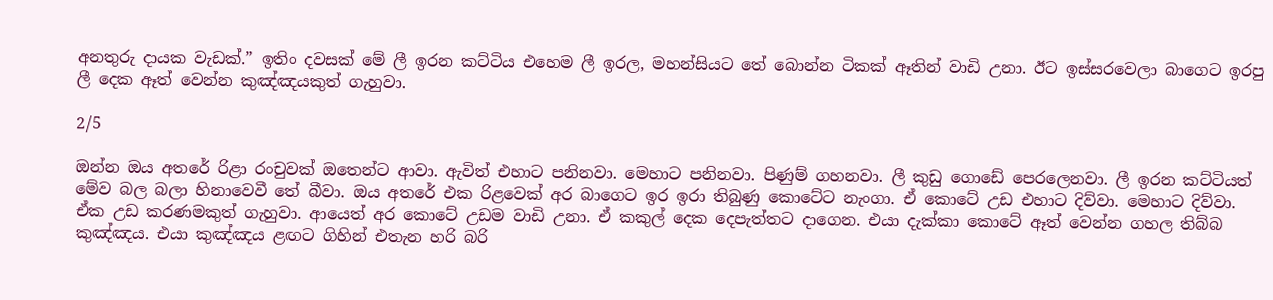අනතුරු දායක වැඩක්.” ඉතිං දවසක් මේ ලී ඉරන කට්ටිය එහෙම ලී ඉරල, මහන්සියට තේ බොන්න ටිකක් ඈතින් වාඩි උනා. ඊට ඉස්සරවෙලා බාගෙට ඉරපු ලී දෙක ඈත් වෙන්න කුඤ්ඤයකුත් ගැහුවා.

2/5

ඔන්න ඔය අතරේ රිළා රංචුවක් ඔතෙන්ට ආවා. ඇවිත් එහාට පනිනවා. මෙහාට පනිනවා. පිණුම් ගහනවා. ලී කුඩු ගොඩේ පෙරලෙනවා. ලී ඉරන කට්ටියත් මේව බල බලා හිනාවෙවී තේ බීවා. ඔය අතරේ එක රිළවෙක් අර බාගෙට ඉර ඉරා තිබුණු කොටේට නැංගා. ඒ කොටේ උඩ එහාට දිව්වා. මෙහාට දිව්වා. ඒක උඩ කරණමකුත් ගැහුවා. ආයෙත් අර කොටේ උඩම වාඩි උනා. ඒ කකුල් දෙක දෙපැත්තට දාගෙන. එයා දැක්කා කොටේ ඈත් වෙන්න ගහල තිබ්බ කුඤ්ඤය. එයා කුඤ්ඤය ළඟට ගිහින් එතැන හරි බරි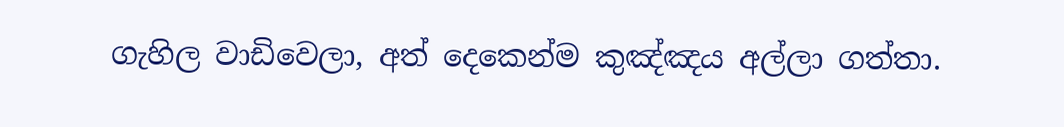ගැහිල වාඩිවෙලා, අත් දෙකෙන්ම කුඤ්ඤය අල්ලා ගත්තා.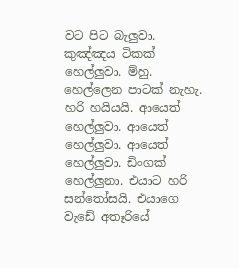වට පිට බැලුවා. කුඤ්ඤය ටිකක් හෙල්ලුවා. ම්හු. හෙල්ලෙන පාටක් නැහැ. හරි හයියයි. ආයෙත් හෙල්ලුවා. ආයෙත් හෙල්ලුවා. ආයෙත් හෙල්ලුවා. ඩිංගක් හෙල්ලුනා. එයාට හරි සන්තෝසයි. එයාගෙ වැඩේ අතෑරියේ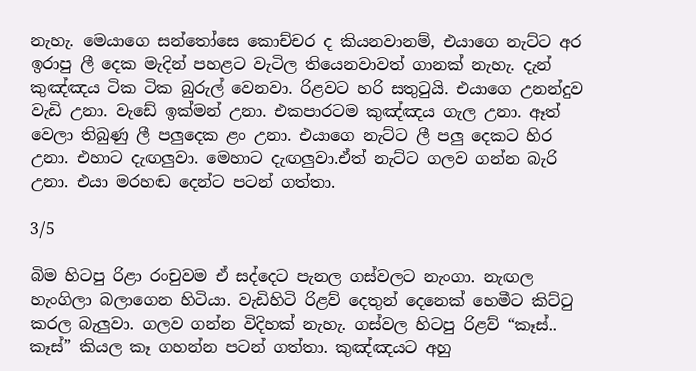නැහැ. මෙයාගෙ සන්තෝසෙ කොච්චර ද කියනවානම්, එයාගෙ නැට්ට අර ඉරාපු ලී දෙක මැදින් පහළට වැටිල තියෙනවාවත් ගානක් නැහැ. දැන් කුඤ්ඤය ටික ටික බුරුල් වෙනවා. රිළවට හරි සතුටුයි. එයාගෙ උනන්දුව වැඩි උනා. වැඩේ ඉක්මන් උනා. එකපාරටම කුඤ්ඤය ගැල උනා. ඈත් වෙලා තිබුණු ලී පලුදෙක ළං උනා. එයාගෙ නැට්ට ලී පලු දෙකට හිර උනා. එහාට දැඟලුවා. මෙහාට දැඟලුවා.ඒත් නැට්ට ගලව ගන්න බැරි උනා. එයා මරහඬ දෙන්ට පටන් ගත්තා.

3/5

බිම හිටපු රිළා රංචුවම ඒ සද්දෙට පැනල ගස්වලට නැංගා. නැඟල හැංගිලා බලාගෙන හිටියා. වැඩිහිටි රිළව් දෙතුන් දෙනෙක් හෙමීට කිට්ටු කරල බැලුවා. ගලව ගන්න විදිහක් නැහැ. ගස්වල හිටපු රිළව් “කෑස්.. කෑස්” කියල කෑ ගහන්න පටන් ගත්තා. කුඤ්ඤයට අහු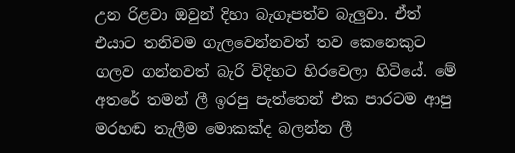උන රිළවා ඔවුන් දිහා බැගෑපත්ව බැලුවා. ඒත් එයාට තනිවම ගැලවෙන්නවත් තව කෙනෙකුට ගලව ගන්නවත් බැරි විදිහට හිරවෙලා හිටියේ. මේ අතරේ තමන් ලී ඉරපු පැත්තෙන් එක පාරටම ආපු මරහඬ තැලීම මොකක්ද බලන්න ලී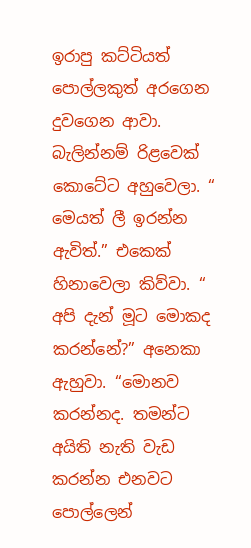ඉරාපු කට්ටියත් පොල්ලකුත් අරගෙන දුවගෙන ආවා. බැලින්නම් රිළවෙක් කොටේට අහුවෙලා. “ මෙයත් ලී ඉරන්න ඇවිත්.” එකෙක් හිනාවෙලා කිව්වා. “ අපි දැන් මූට මොකද කරන්නේ?” අනෙකා ඇහුවා. “මොනව කරන්නද. තමන්ට අයිති නැති වැඩ කරන්න එනවට පොල්ලෙන්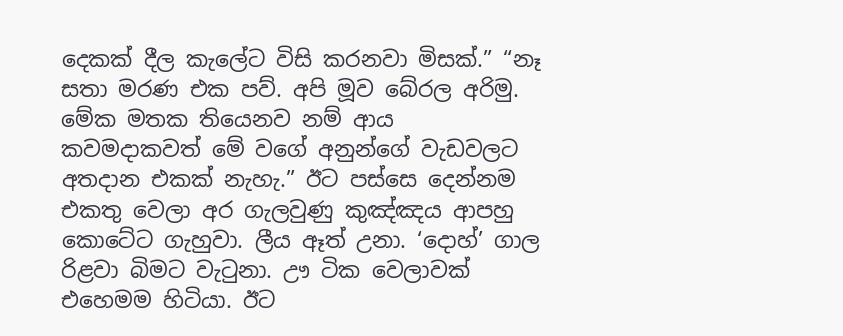දෙකක් දීල කැලේට විසි කරනවා මිසක්.” “නෑ සතා මරණ එක පව්. අපි මූව බේරල අරිමු. මේක මතක තියෙනව නම් ආය කවමදාකවත් මේ වගේ අනුන්ගේ වැඩවලට අතදාන එකක් නැහැ.” ඊට පස්සෙ දෙන්නම එකතු වෙලා අර ගැලවුණු කුඤ්ඤය ආපහු කොටේට ගැහුවා. ලීය ඈත් උනා. ‘දොහ්’ ගාල රිළවා බිමට වැටුනා. ඌ ටික වෙලාවක් එහෙමම හිටියා. ඊට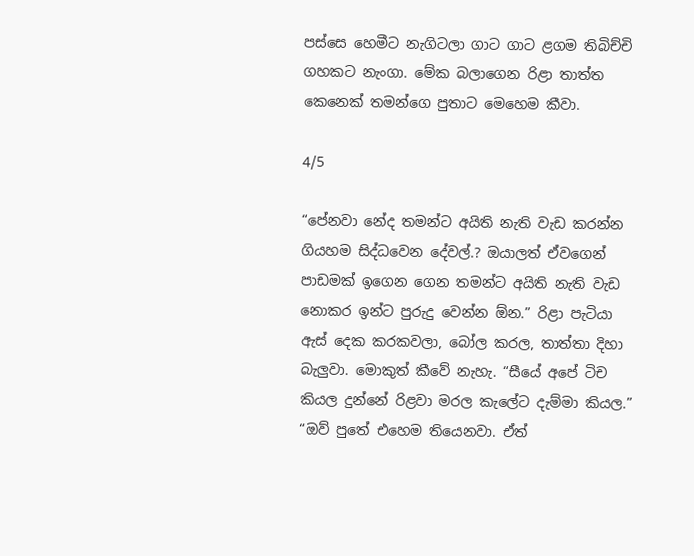පස්සෙ හෙමීට නැගිටලා ගාට ගාට ළගම තිබිච්චි ගහකට නැංගා. මේක බලාගෙන රිළා තාත්ත කෙනෙක් තමන්ගෙ පුතාට මෙහෙම කීවා.

4/5

“පේනවා නේද තමන්ට අයිති නැති වැඩ කරන්න ගියහම සිද්ධවෙන දේවල්.? ඔයාලත් ඒවගෙන් පාඩමක් ඉගෙන ගෙන තමන්ට අයිති නැති වැඩ නොකර ඉන්ට පුරුදු වෙන්න ඕන.” රිළා පැටියා ඇස් දෙක කරකවලා, බෝල කරල, තාත්තා දිහා බැලුවා. මොකුත් කීවේ නැහැ. “සීයේ අපේ ටිච කියල දුන්නේ රිළවා මරල කැලේට දැම්මා කියල.” “ඔව් පුතේ එහෙම තියෙනවා. ඒත්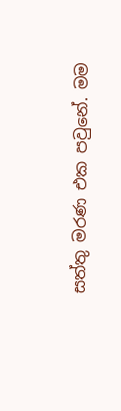සත්තු මරණ එක පවුනේ. මම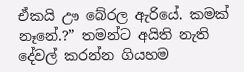ඒකයි ඌ බේරල ඇරියේ. කමක් නෑනේ.?” තමන්ට අයිති නැති දේවල් කරන්න ගියහම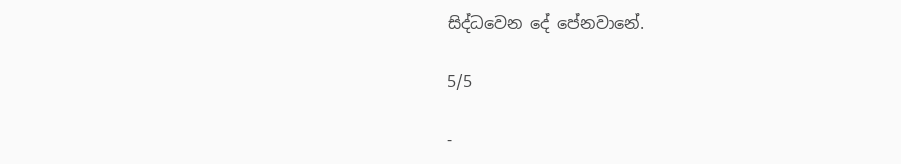සිද්ධවෙන දේ පේනවානේ.

5/5

-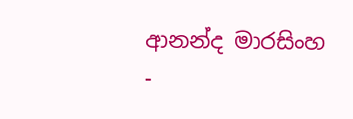ආනන්ද මාරසිංහ -